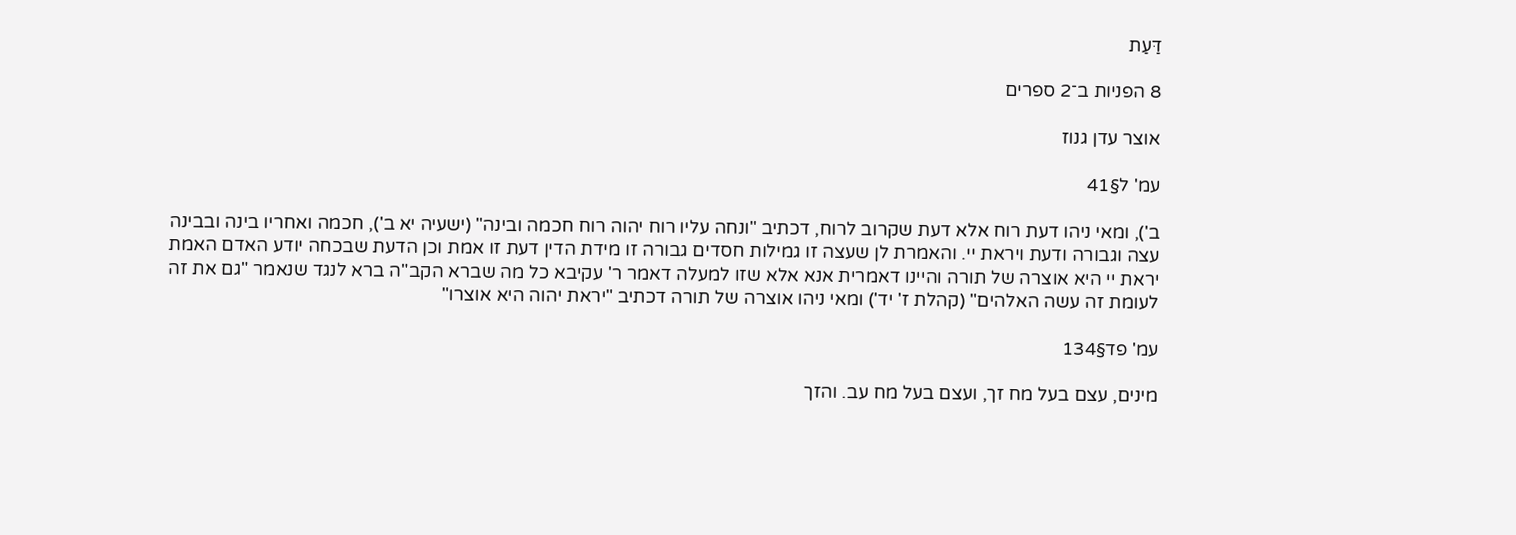דַּעַת

8 הפניות ב־2 ספרים

אוצר עדן גנוז

עמ' ל§41

ב'), ומאי ניהו דעת רוח אלא דעת שקרוב לרוח, דכתיב "ונחה עליו רוח יהוה רוח חכמה ובינה" (ישעיה יא ב'), חכמה ואחריו בינה ובבינה עצה וגבורה ודעת ויראת יי. והאמרת לן שעצה זו גמילות חסדים גבורה זו מידת הדין דעת זו אמת וכן הדעת שבכחה יודע האדם האמת יראת יי היא אוצרה של תורה והיינו דאמרית אנא אלא שזו למעלה דאמר ר' עקיבא כל מה שברא הקב"ה ברא לנגד שנאמר "גם את זה לעומת זה עשה האלהים" (קהלת ז' יד') ומאי ניהו אוצרה של תורה דכתיב "יראת יהוה היא אוצרו"

עמ' פד§134

מינים, עצם בעל מח זך, ועצם בעל מח עב. והזך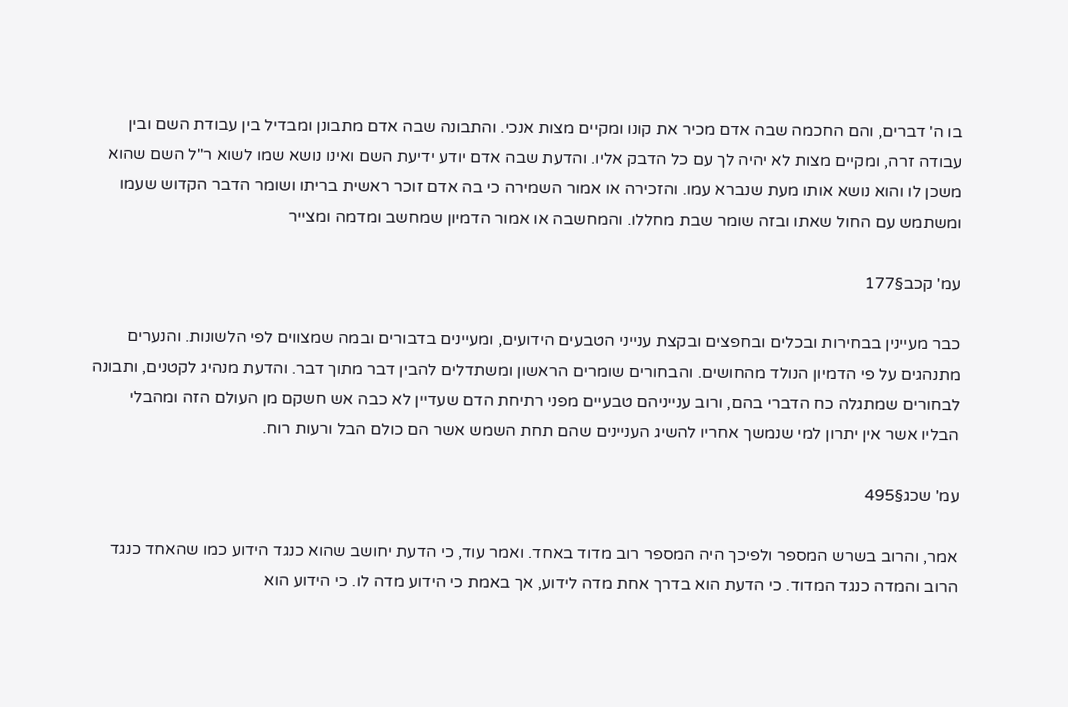בו ה' דברים, והם החכמה שבה אדם מכיר את קונו ומקיים מצות אנכי. והתבונה שבה אדם מתבונן ומבדיל בין עבודת השם ובין עבודה זרה, ומקיים מצות לא יהיה לך עם כל הדבק אליו. והדעת שבה אדם יודע ידיעת השם ואינו נושא שמו לשוא ר"ל השם שהוא משכן לו והוא נושא אותו מעת שנברא עמו. והזכירה או אמור השמירה כי בה אדם זוכר ראשית בריתו ושומר הדבר הקדוש שעמו ומשתמש עם החול שאתו ובזה שומר שבת מחללו. והמחשבה או אמור הדמיון שמחשב ומדמה ומצייר

עמ' קכב§177

כבר מעיינין בבחירות ובכלים ובחפצים ובקצת ענייני הטבעים הידועים, ומעיינים בדבורים ובמה שמצווים לפי הלשונות. והנערים מתנהגים על פי הדמיון הנולד מהחושים. והבחורים שומרים הראשון ומשתדלים להבין דבר מתוך דבר. והדעת מנהיג לקטנים, ותבונה לבחורים שמתגלה כח הדברי בהם, ורוב ענייניהם טבעיים מפני רתיחת הדם שעדיין לא כבה אש חשקם מן העולם הזה ומהבלי הבליו אשר אין יתרון למי שנמשך אחריו להשיג העניינים שהם תחת השמש אשר הם כולם הבל ורעות רוח.

עמ' שכג§495

אמר, והרוב בשרש המספר ולפיכך היה המספר רוב מדוד באחד. ואמר עוד, כי הדעת יחושב שהוא כנגד הידוע כמו שהאחד כנגד הרוב והמדה כנגד המדוד. כי הדעת הוא בדרך אחת מדה לידוע, אך באמת כי הידוע מדה לו. כי הידוע הוא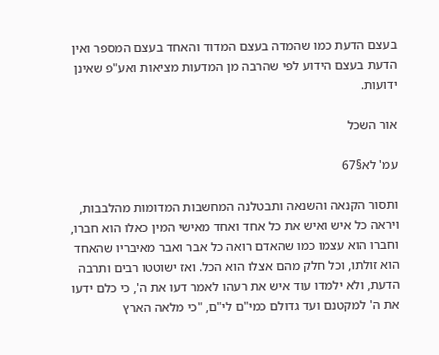בעצם הדעת כמו שהמדה בעצם המדוד והאחד בעצם המספר ואין הדעת בעצם הידוע לפי שהרבה מן המדעות מציאות ואע"פ שאינן ידועות.

אור השכל

עמ' לא§67

ותסור הקנאה והשנאה ותבטלנה המחשבות המדומות מהלבבות, ויראה כל איש ואיש את כל אחד ואחד מאישי המין כאלו הוא חברו, וחברו הוא עצמו כמו שהאדם רואה כל אבר ואבר מאיבריו שהאחד הוא זולתו, וכל חלק מהם אצלו הוא הכל. ואז ישוטטו רבים ותרבה הדעת, ולא ילמדו עוד איש את רעהו לאמר דעו את ה', כי כלם ידעו את ה' למקטנם ועד גדולם כמי"ם לי"ם, "כי מלאה הארץ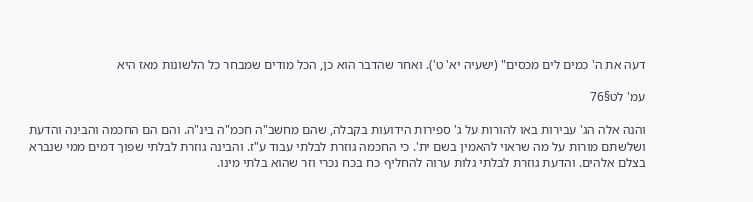דעה את ה' כמים לים מכסים" (ישעיה יא' ט'). ואחר שהדבר הוא כן, הכל מודים שמבחר כל הלשונות מאז היא

עמ' לט§76

והנה אלה הג' עבירות באו להורות על ג' ספירות הידועות בקבלה, שהם מחשב"ה חכמ"ה בינ"ה. והם הם החכמה והבינה והדעת ושלשתם מורות על מה שראוי להאמין בשם ית'. כי החכמה גוזרת לבלתי עבוד ע"ז. והבינה גוזרת לבלתי שפוך דמים ממי שנברא בצלם אלהים. והדעת גוזרת לבלתי גלות ערוה להחליף כח בכח נכרי וזר שהוא בלתי מינו.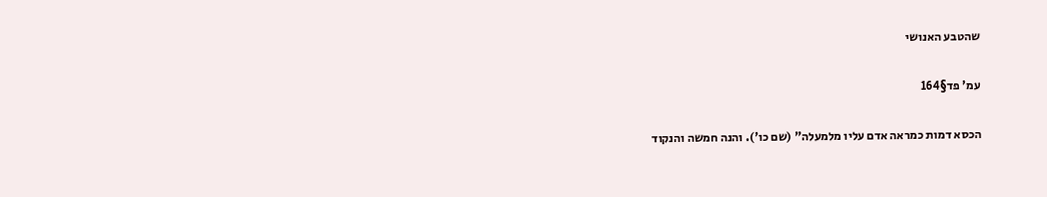שהטבע האנושי

עמ' פד§164

הכסא דמות כמראה אדם עליו מלמעלה" (שם כו'). והנה חמשה והנקוד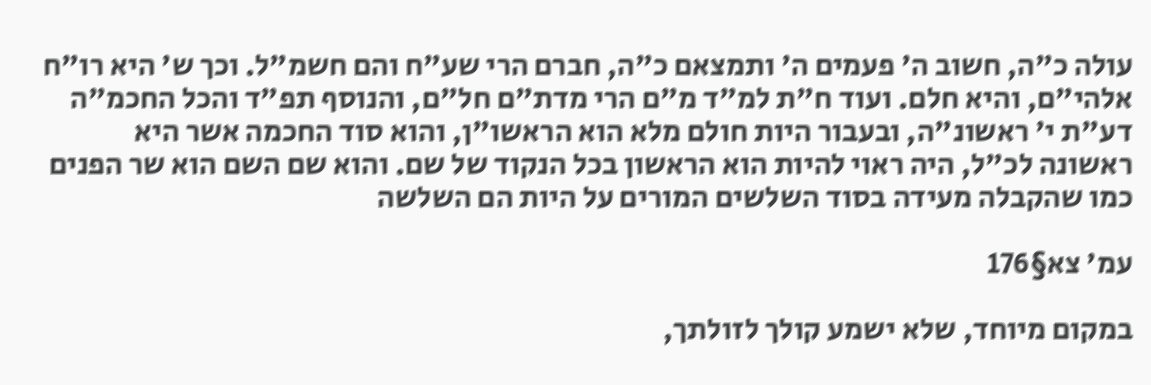עולה כ"ה, חשוב ה' פעמים ה' ותמצאם כ"ה, חברם הרי שע"ח והם חשמ"ל. וכך ש' היא רו"ח אלהי"ם, והיא חלם. ועוד ח"ת למ"ד מ"ם הרי מדת"ם חל"ם, והנוסף תפ"ד והכל החכמ"ה דע"ת י' ראשונ"ה, ובעבור היות חולם מלא הוא הראשו"ן, והוא סוד החכמה אשר היא ראשונה לכ"ל, היה ראוי להיות הוא הראשון בכל הנקוד של שם. והוא שם השם הוא שר הפנים כמו שהקבלה מעידה בסוד השלשים המורים על היות הם השלשה

עמ' צא§176

במקום מיוחד, שלא ישמע קולך לזולתך,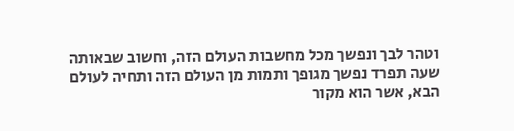וטהר לבך ונפשך מכל מחשבות העולם הזה, וחשוב שבאותה שעה תפרד נפשך מגופך ותמות מן העולם הזה ותחיה לעולם הבא, אשר הוא מקור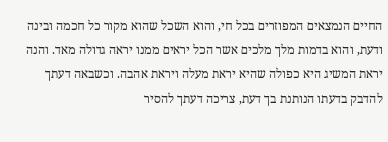החיים הנמצאים המפוזרים בכל חי, והוא השכל שהוא מקור כל חכמה ובינה ודעת, והוא בדמות מלך מלכים אשר הכל יראים ממנו יראה גדולה מאד. והנה יראת המשיג היא כפולה שהיא יראת מעלה ויראת אהבה. וכשבאה דעתך להדבק בדעתו הנותנת בך דעת, צריכה דעתך להסיר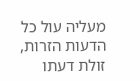מעליה עול כל הדעות הזרות, זולת דעתו